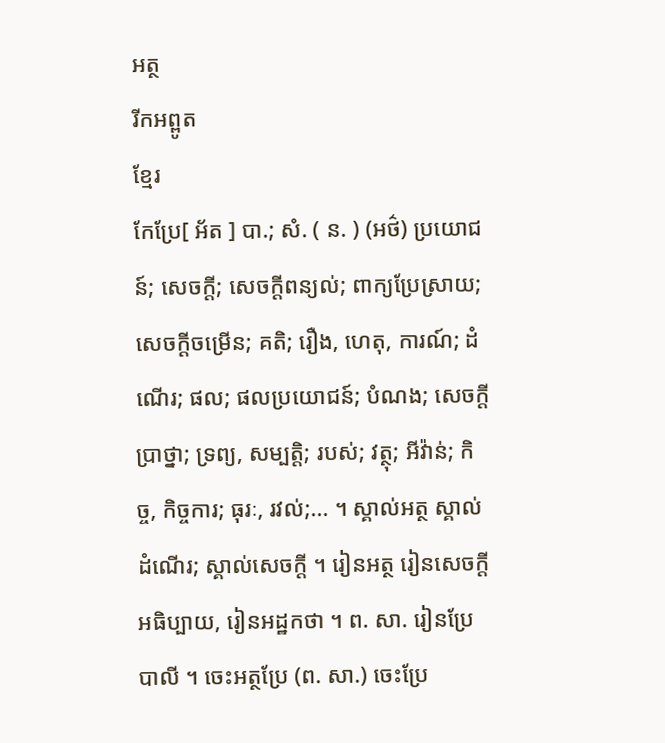អត្ថ
រីកអព្ពូត
ខ្មែរ
កែប្រែ[ អ័ត ] បា.; សំ. ( ន. ) (អថ៌) ប្រយោជន៍; សេចក្ដី; សេចក្ដីពន្យល់; ពាក្យប្រែស្រាយ; សេចក្ដីចម្រើន; គតិ; រឿង, ហេតុ, ការណ៍; ដំណើរ; ផល; ផលប្រយោជន៍; បំណង; សេចក្ដីប្រាថ្នា; ទ្រព្យ, សម្បត្តិ; របស់; វត្ថុ; អីវ៉ាន់; កិច្ច, កិច្ចការ; ធុរៈ, រវល់;... ។ ស្គាល់អត្ថ ស្គាល់ដំណើរ; ស្គាល់សេចក្ដី ។ រៀនអត្ថ រៀនសេចក្ដីអធិប្បាយ, រៀនអដ្ឋកថា ។ ព. សា. រៀនប្រែបាលី ។ ចេះអត្ថប្រែ (ព. សា.) ចេះប្រែ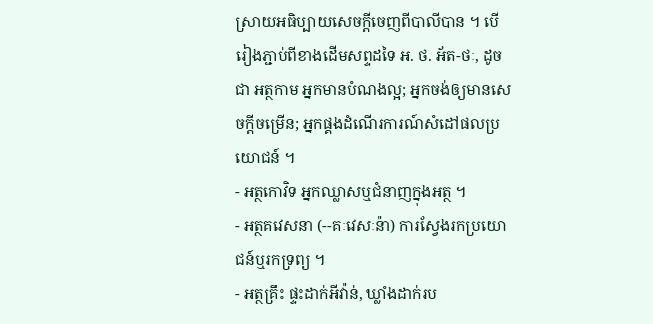ស្រាយអធិប្បាយសេចក្ដីចេញពីបាលីបាន ។ បើរៀងភ្ជាប់ពីខាងដើមសព្ទដទៃ អ. ថ. អ័ត-ថៈ, ដូចជា អត្ថកាម អ្នកមានបំណងល្អ; អ្នកចង់ឲ្យមានសេចក្ដីចម្រើន; អ្នកផ្គងដំណើរការណ៍សំដៅផលប្រយោជន៍ ។
- អត្ថកោវិទ អ្នកឈ្លាសឬជំនាញក្នុងអត្ថ ។
- អត្ថគវេសនា (--គៈវេសៈន៉ា) ការស្វែងរកប្រយោជន៍ឬរកទ្រព្យ ។
- អត្ថគ្រឹះ ផ្ទះដាក់អីវ៉ាន់, ឃ្លាំងដាក់រប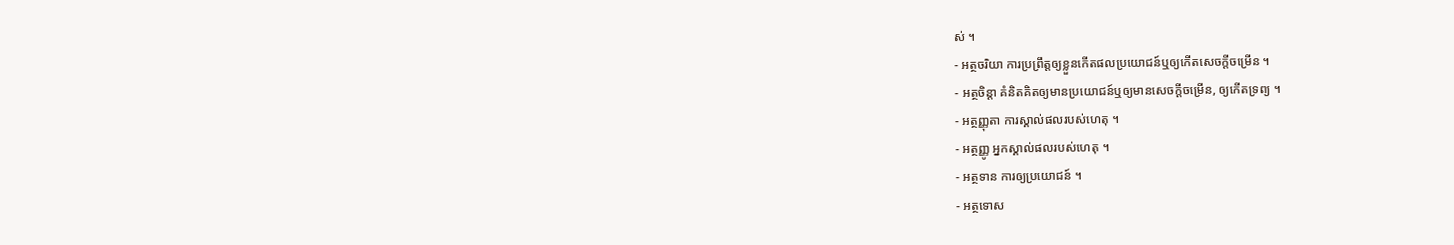ស់ ។
- អត្ថចរិយា ការប្រព្រឹត្តឲ្យខ្លួនកើតផលប្រយោជន៍ឬឲ្យកើតសេចក្ដីចម្រើន ។
- អត្ថចិន្តា គំនិតគិតឲ្យមានប្រយោជន៍ឬឲ្យមានសេចក្ដីចម្រើន, ឲ្យកើតទ្រព្យ ។
- អត្ថញ្ញុតា ការស្គាល់ផលរបស់ហេតុ ។
- អត្ថញ្ញូ អ្នកស្គាល់ផលរបស់ហេតុ ។
- អត្ថទាន ការឲ្យប្រយោជន៍ ។
- អត្ថទោស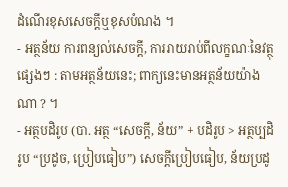ដំណើរខុសសេចក្ដីឬខុសបំណង ។
- អត្ថន័យ ការពន្យល់សេចក្ដី, ការរាយរាប់ពីលក្ខណៈនៃវត្ថុផ្សេងៗ : តាមអត្ថន័យនេះ; ពាក្យនេះមានអត្ថន័យយ៉ាងណា ? ។
- អត្ថបដិរូប (បា. អត្ថ “សេចក្ដី, ន័យ” + បដិរូប > អត្ថប្បដិរូប “ប្រដូច, ប្រៀបធៀប”) សេចក្ដីប្រៀបធៀប, ន័យប្រដូ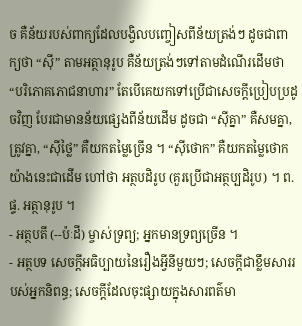ច គឺន័យរបស់ពាក្យដែលបង្វិលបញ្ចៀសពីន័យត្រង់ៗ ដូចជាពាក្យថា “ស៊ី” តាមអត្ថានុរូប គឺន័យត្រង់ៗទៅតាមដំណើរដើមថា “បរិភោគភោជនាហារ” តែបើគេយកទៅប្រើជាសេចក្ដីប្រៀបប្រដូចវិញ បែរជាមានន័យផ្សេងពីន័យដើម ដូចជា “ស៊ីគ្នា” គឺសមគ្នា, ត្រូវគ្នា, “ស៊ីថ្លៃ” គឺយកតម្លៃច្រើន ។ “ស៊ីថោក” គឺយកតម្លៃថោក យ៉ាងនេះជាដើម ហៅថា អត្ថបដិរូប (គួរប្រើជាអត្ថប្បដិរូប) ។ ព. ផ្ទ. អត្ថានុរូប ។
- អត្ថបតី (--ប៉ៈដី) ម្ចាស់ទ្រព្យ; អ្នកមានទ្រព្យច្រើន ។
- អត្ថបទ សេចក្ដីអធិប្បាយនៃរឿងអ្វីនីមួយៗ; សេចក្ដីជាខ្លឹមសាររបស់អ្នកនិពន្ធ; សេចក្ដីដែលចុះផ្សាយក្នុងសារពត៌មា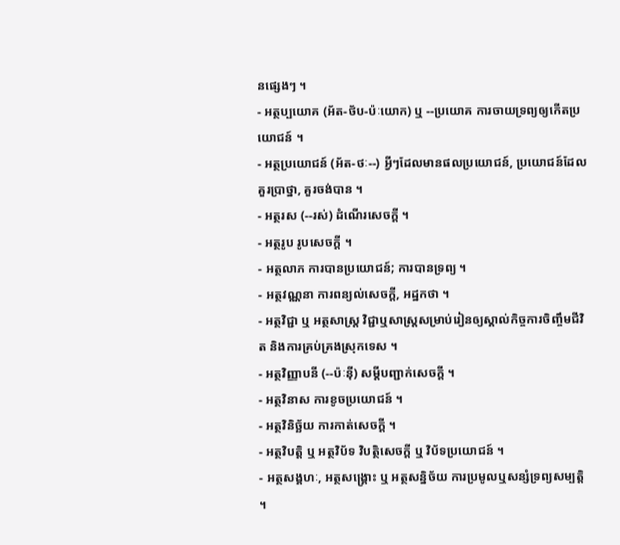នផ្សេងៗ ។
- អត្ថប្បយោគ (អ័ត-ថ័ប-ប៉ៈយោក) ឬ --ប្រយោគ ការចាយទ្រព្យឲ្យកើតប្រយោជន៍ ។
- អត្ថប្រយោជន៍ (អ័ត-ថៈ--) អ្វីៗដែលមានផលប្រយោជន៍, ប្រយោជន៍ដែលគួរប្រាថ្នា, គួរចង់បាន ។
- អត្ថរស (--រស់) ដំណើរសេចក្ដី ។
- អត្ថរូប រូបសេចក្ដី ។
- អត្ថលាភ ការបានប្រយោជន៍; ការបានទ្រព្យ ។
- អត្ថវណ្ណនា ការពន្យល់សេចក្ដី, អដ្ឋកថា ។
- អត្ថវិជ្ជា ឬ អត្ថសាស្រ្ត វិជ្ជាឬសាស្រ្តសម្រាប់រៀនឲ្យស្គាល់កិច្ចការចិញ្ចឹមជីវិត និងការគ្រប់គ្រងស្រុកទេស ។
- អត្ថវិញ្ញាបនី (--ប៉ៈន៉ី) សម្ដីបញ្ជាក់សេចក្ដី ។
- អត្ថវិនាស ការខូចប្រយោជន៍ ។
- អត្ថវិនិច្ឆ័យ ការកាត់សេចក្ដី ។
- អត្ថវិបត្តិ ឬ អត្ថវិប័ទ វិបត្ថិសេចក្ដី ឬ វិប័ទប្រយោជន៍ ។
- អត្ថសង្គហៈ, អត្ថសង្រ្គោះ ឬ អត្ថសន្និច័យ ការប្រមូលឬសន្សំទ្រព្យសម្បត្តិ ។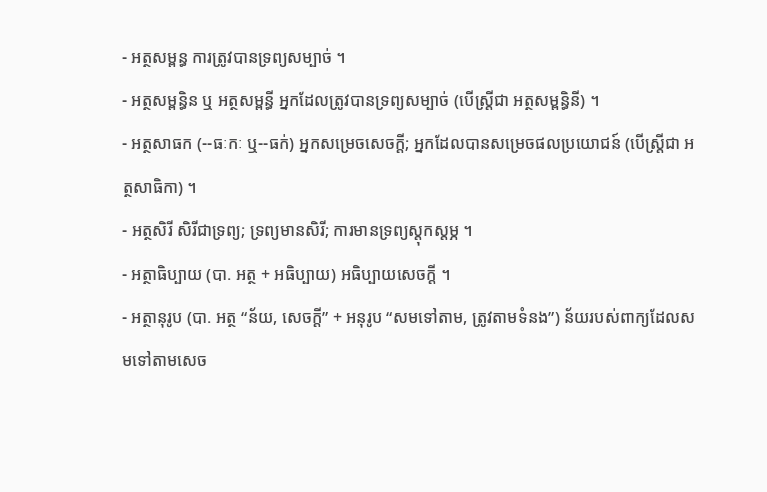- អត្ថសម្ពន្ធ ការត្រូវបានទ្រព្យសម្បាច់ ។
- អត្ថសម្ពន្ធិន ឬ អត្ថសម្ពន្ធី អ្នកដែលត្រូវបានទ្រព្យសម្បាច់ (បើស្ត្រីជា អត្ថសម្ពន្ធិនី) ។
- អត្ថសាធក (--ធៈកៈ ឬ--ធក់) អ្នកសម្រេចសេចក្ដី; អ្នកដែលបានសម្រេចផលប្រយោជន៍ (បើស្ត្រីជា អត្ថសាធិកា) ។
- អត្ថសិរី សិរីជាទ្រព្យ; ទ្រព្យមានសិរី; ការមានទ្រព្យស្តុកស្តម្ភ ។
- អត្ថាធិប្បាយ (បា. អត្ថ + អធិប្បាយ) អធិប្បាយសេចក្ដី ។
- អត្ថានុរូប (បា. អត្ថ “ន័យ, សេចក្ដី” + អនុរូប “សមទៅតាម, ត្រូវតាមទំនង”) ន័យរបស់ពាក្យដែលសមទៅតាមសេច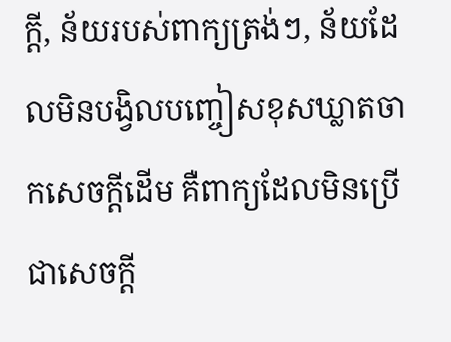ក្ដី, ន័យរបស់ពាក្យត្រង់ៗ, ន័យដែលមិនបង្វិលបញ្ចៀសខុសឃ្លាតចាកសេចក្ដីដើម គឺពាក្យដែលមិនប្រើជាសេចក្ដី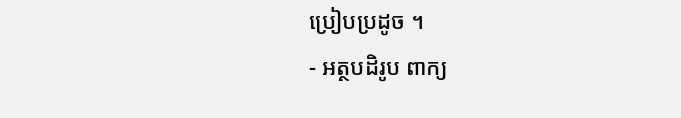ប្រៀបប្រដូច ។
- អត្ថបដិរូប ពាក្យ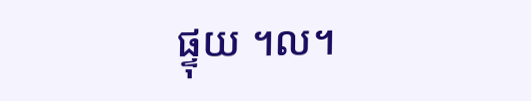ផ្ទុយ ។ល។